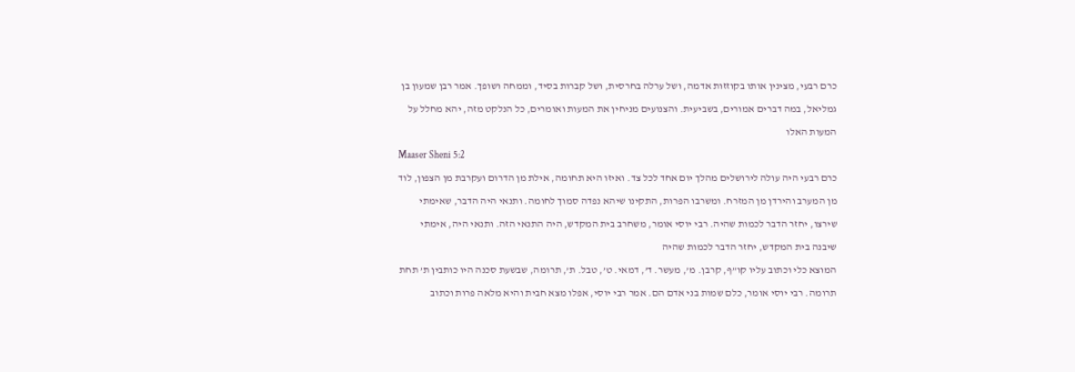כרם רבעי, מצינין אותו בקוזזות אדמה, ושל ערלה בחרסית, ושל קברות בסיד, וממחה ושופך. אמר רבן שמעון בן גמליאל, במה דברים אמורים, בשביעית. והצנועים מניחין את המעות ואומרים, כל הנלקט מזה, יהא מחלל על המעות האלו
Maaser Sheni 5:2
כרם רבעי היה עולה לירושלים מהלך יום אחד לכל צד. ואיזו היא תחומה, אילת מן הדרום ועקרבת מן הצפון, לוד מן המערב והירדן מן המזרח. ומשרבו הפרות, התקינו שיהא נפדה סמוך לחומה. ותנאי היה הדבר, שאימתי שירצו, יחזר הדבר לכמות שהיה. רבי יוסי אומר, משחרב בית המקדש, היה התנאי הזה. ותנאי היה, אימתי שיבנה בית המקדש, יחזר הדבר לכמות שהיה
המוצא כלי וכתוב עליו קו”ף, קרבן. מ’, מעשר. ד’, דמאי. ט’, טבל. ת’, תרומה, שבשעת סכנה היו כותבין ת’ תחת תרומה. רבי יוסי אומר, כלם שמות בני אדם הם. אמר רבי יוסי, אפלו מצא חבית והיא מלאה פרות וכתוב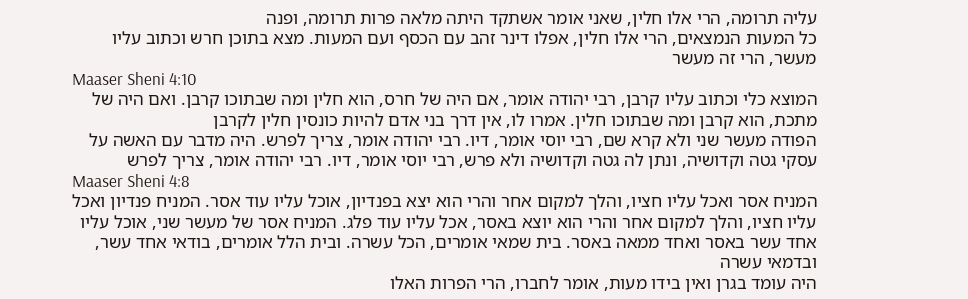עליה תרומה, הרי אלו חלין, שאני אומר אשתקד היתה מלאה פרות תרומה, ופנה
כל המעות הנמצאים, הרי אלו חלין, אפלו דינר זהב עם הכסף ועם המעות. מצא בתוכן חרש וכתוב עליו מעשר, הרי זה מעשר
Maaser Sheni 4:10
המוצא כלי וכתוב עליו קרבן, רבי יהודה אומר, אם היה של חרס, הוא חלין ומה שבתוכו קרבן. ואם היה של מתכת, הוא קרבן ומה שבתוכו חלין. אמרו לו, אין דרך בני אדם להיות כונסין חלין לקרבן
הפודה מעשר שני ולא קרא שם, רבי יוסי אומר, דיו. רבי יהודה אומר, צריך לפרש. היה מדבר עם האשה על עסקי גטה וקדושיה, ונתן לה גטה וקדושיה ולא פרש, רבי יוסי אומר, דיו. רבי יהודה אומר, צריך לפרש
Maaser Sheni 4:8
המניח אסר ואכל עליו חציו, והלך למקום אחר והרי הוא יצא בפנדיון, אוכל עליו עוד אסר. המניח פנדיון ואכל עליו חציו, והלך למקום אחר והרי הוא יוצא באסר, אכל עליו עוד פלג. המניח אסר של מעשר שני, אוכל עליו אחד עשר באסר ואחד ממאה באסר. בית שמאי אומרים, הכל עשרה. ובית הלל אומרים, בודאי אחד עשר, ובדמאי עשרה
היה עומד בגרן ואין בידו מעות, אומר לחברו, הרי הפרות האלו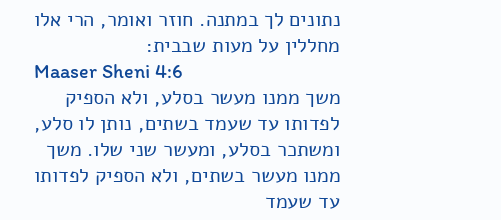נתונים לך במתנה. חוזר ואומר, הרי אלו מחללין על מעות שבבית:
Maaser Sheni 4:6
משך ממנו מעשר בסלע, ולא הספיק לפדותו עד שעמד בשתים, נותן לו סלע, ומשתכר בסלע, ומעשר שני שלו. משך ממנו מעשר בשתים, ולא הספיק לפדותו עד שעמד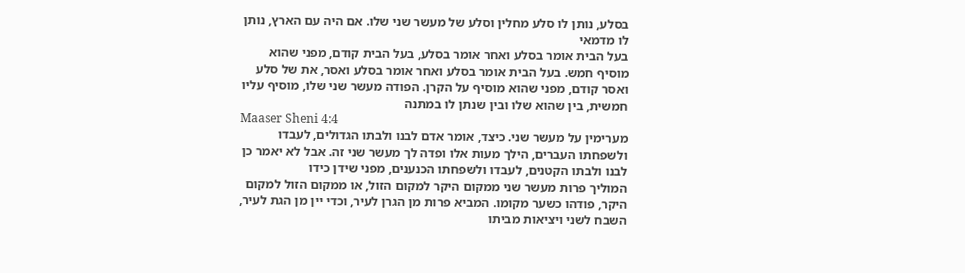בסלע, נותן לו סלע מחלין וסלע של מעשר שני שלו. אם היה עם הארץ, נותן לו מדמאי
בעל הבית אומר בסלע ואחר אומר בסלע, בעל הבית קודם, מפני שהוא מוסיף חמש. בעל הבית אומר בסלע ואחר אומר בסלע ואסר, את של סלע ואסר קודם, מפני שהוא מוסיף על הקרן. הפודה מעשר שני שלו, מוסיף עליו חמשית, בין שהוא שלו ובין שנתן לו במתנה
Maaser Sheni 4:4
מערימין על מעשר שני. כיצד, אומר אדם לבנו ולבתו הגדולים, לעבדו ולשפחתו העברים, הילך מעות אלו ופדה לך מעשר שני זה. אבל לא יאמר כן לבנו ולבתו הקטנים, לעבדו ולשפחתו הכנענים, מפני שידן כידו
המוליך פרות מעשר שני ממקום היקר למקום הזול, או ממקום הזול למקום היקר, פודהו כשער מקומו. המביא פרות מן הגרן לעיר, וכדי יין מן הגת לעיר, השבח לשני ויציאות מביתו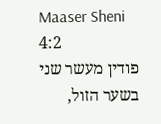Maaser Sheni 4:2
פודין מעשר שני בשער הזול,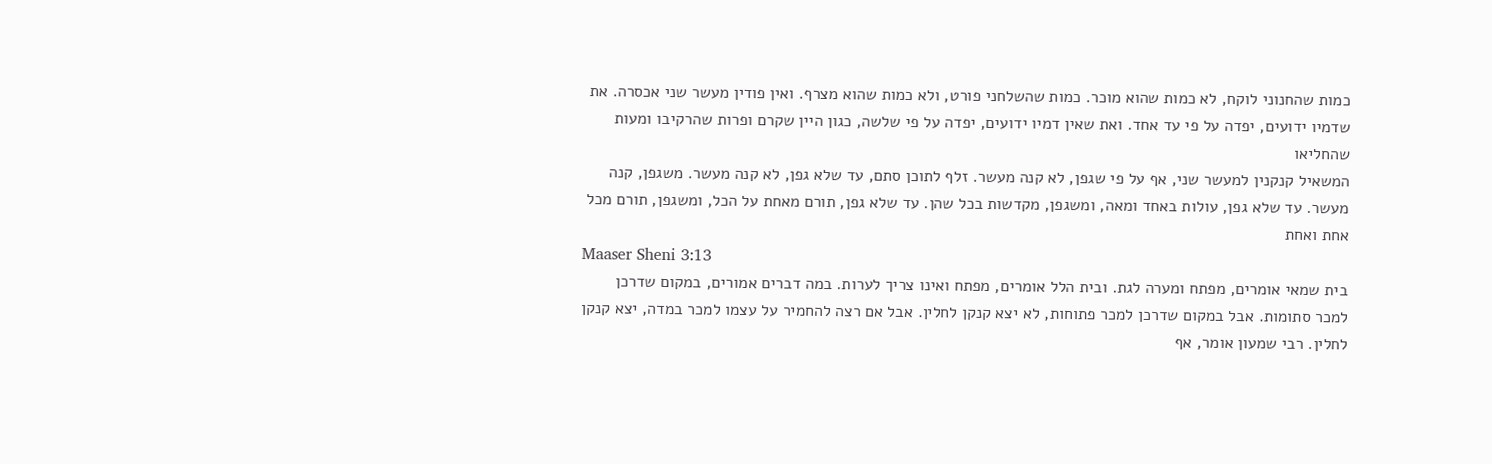כמות שהחנוני לוקח, לא כמות שהוא מוכר. כמות שהשלחני פורט, ולא כמות שהוא מצרף. ואין פודין מעשר שני אכסרה. את שדמיו ידועים, יפדה על פי עד אחד. ואת שאין דמיו ידועים, יפדה על פי שלשה, כגון היין שקרם ופרות שהרקיבו ומעות שהחליאו
המשאיל קנקנין למעשר שני, אף על פי שגפן, לא קנה מעשר. זלף לתוכן סתם, עד שלא גפן, לא קנה מעשר. משגפן, קנה מעשר. עד שלא גפן, עולות באחד ומאה, ומשגפן, מקדשות בכל שהן. עד שלא גפן, תורם מאחת על הכל, ומשגפן, תורם מכל אחת ואחת
Maaser Sheni 3:13
בית שמאי אומרים, מפתח ומערה לגת. ובית הלל אומרים, מפתח ואינו צריך לערות. במה דברים אמורים, במקום שדרכן למכר סתומות. אבל במקום שדרכן למכר פתוחות, לא יצא קנקן לחלין. אבל אם רצה להחמיר על עצמו למכר במדה, יצא קנקן לחלין. רבי שמעון אומר, אף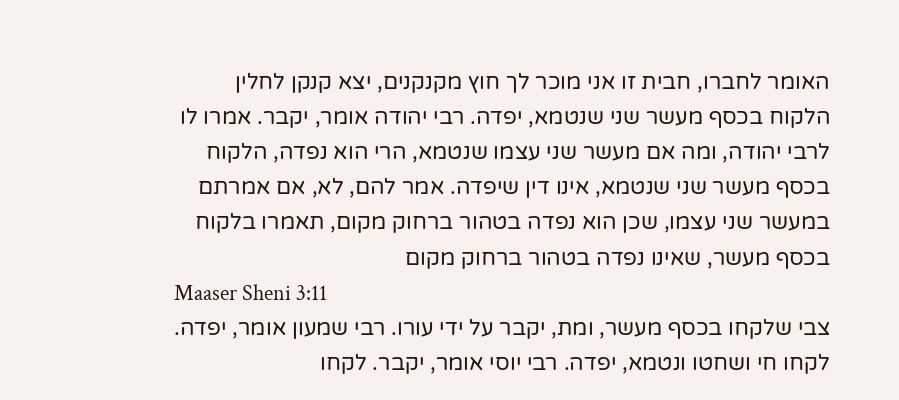האומר לחברו, חבית זו אני מוכר לך חוץ מקנקנים, יצא קנקן לחלין
הלקוח בכסף מעשר שני שנטמא, יפדה. רבי יהודה אומר, יקבר. אמרו לו לרבי יהודה, ומה אם מעשר שני עצמו שנטמא, הרי הוא נפדה, הלקוח בכסף מעשר שני שנטמא, אינו דין שיפדה. אמר להם, לא, אם אמרתם במעשר שני עצמו, שכן הוא נפדה בטהור ברחוק מקום, תאמרו בלקוח בכסף מעשר, שאינו נפדה בטהור ברחוק מקום
Maaser Sheni 3:11
צבי שלקחו בכסף מעשר, ומת, יקבר על ידי עורו. רבי שמעון אומר, יפדה. לקחו חי ושחטו ונטמא, יפדה. רבי יוסי אומר, יקבר. לקחו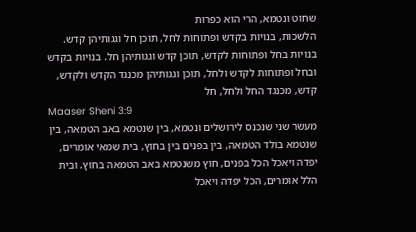שחוט ונטמא, הרי הוא כפרות
הלשכות, בנויות בקדש ופתוחות לחל, תוכן חל וגגותיהן קדש. בנויות בחל ופתוחות לקדש, תוכן קדש וגגותיהן חל. בנויות בקדש ובחל ופתוחות לקדש ולחל, תוכן וגגותיהן מכנגד הקדש ולקדש, קדש, מכנגד החל ולחל, חל
Maaser Sheni 3:9
מעשר שני שנכנס לירושלים ונטמא, בין שנטמא באב הטמאה, בין שנטמא בולד הטמאה, בין בפנים בין בחוץ, בית שמאי אומרים, יפדה ויאכל הכל בפנים, חוץ משנטמא באב הטמאה בחוץ. ובית הלל אומרים, הכל יפדה ויאכל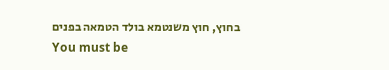בחוץ, חוץ משנטמא בולד הטמאה בפנים
You must be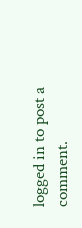logged in to post a comment.